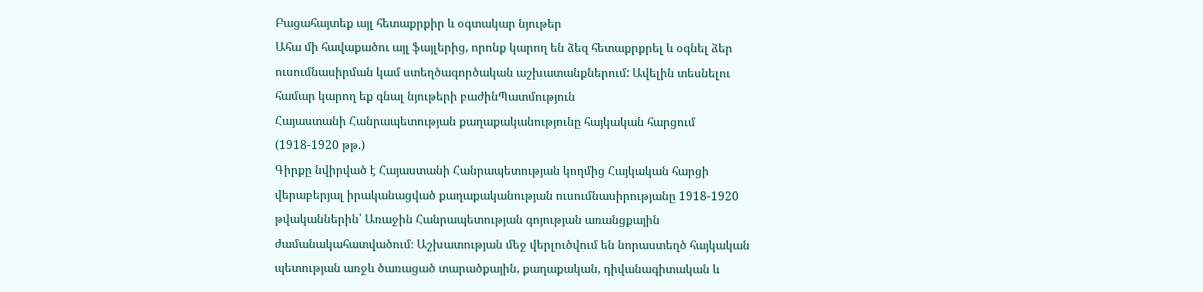Բացահայտեք այլ հետաքրքիր և օգտակար նյութեր
Ահա մի հավաքածու այլ ֆայլերից, որոնք կարող են ձեզ հետաքրքրել և օգնել ձեր ուսումնասիրման կամ ստեղծագործական աշխատանքներում: Ավելին տեսնելու համար կարող եք գնալ նյութերի բաժինՊատմություն
Հայաստանի Հանրապետության քաղաքականությունը հայկական հարցում (1918-1920 թթ.)
Գիրքը նվիրված է Հայաստանի Հանրապետության կողմից Հայկական հարցի վերաբերյալ իրականացված քաղաքականության ուսումնասիրությանը 1918-1920 թվականներին՝ Առաջին Հանրապետության գոյության առանցքային ժամանակահատվածում։ Աշխատության մեջ վերլուծվում են նորաստեղծ հայկական պետության առջև ծառացած տարածքային, քաղաքական, դիվանագիտական և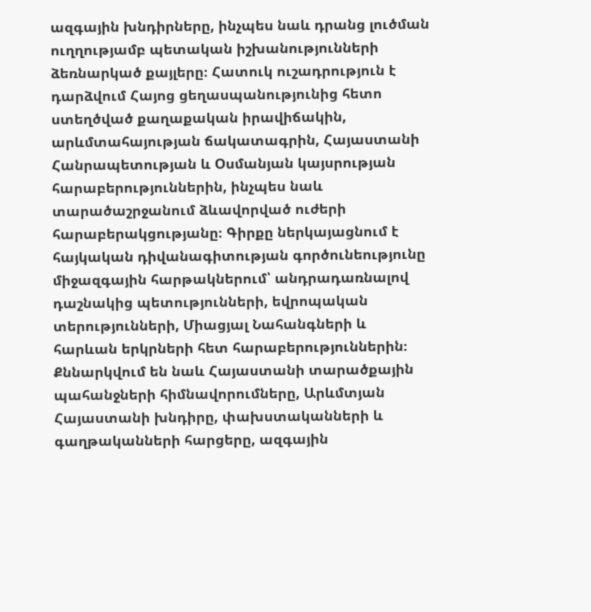ազգային խնդիրները, ինչպես նաև դրանց լուծման ուղղությամբ պետական իշխանությունների ձեռնարկած քայլերը։ Հատուկ ուշադրություն է դարձվում Հայոց ցեղասպանությունից հետո ստեղծված քաղաքական իրավիճակին, արևմտահայության ճակատագրին, Հայաստանի Հանրապետության և Օսմանյան կայսրության հարաբերություններին, ինչպես նաև տարածաշրջանում ձևավորված ուժերի հարաբերակցությանը։ Գիրքը ներկայացնում է հայկական դիվանագիտության գործունեությունը միջազգային հարթակներում՝ անդրադառնալով դաշնակից պետությունների, եվրոպական տերությունների, Միացյալ Նահանգների և հարևան երկրների հետ հարաբերություններին։ Քննարկվում են նաև Հայաստանի տարածքային պահանջների հիմնավորումները, Արևմտյան Հայաստանի խնդիրը, փախստականների և գաղթականների հարցերը, ազգային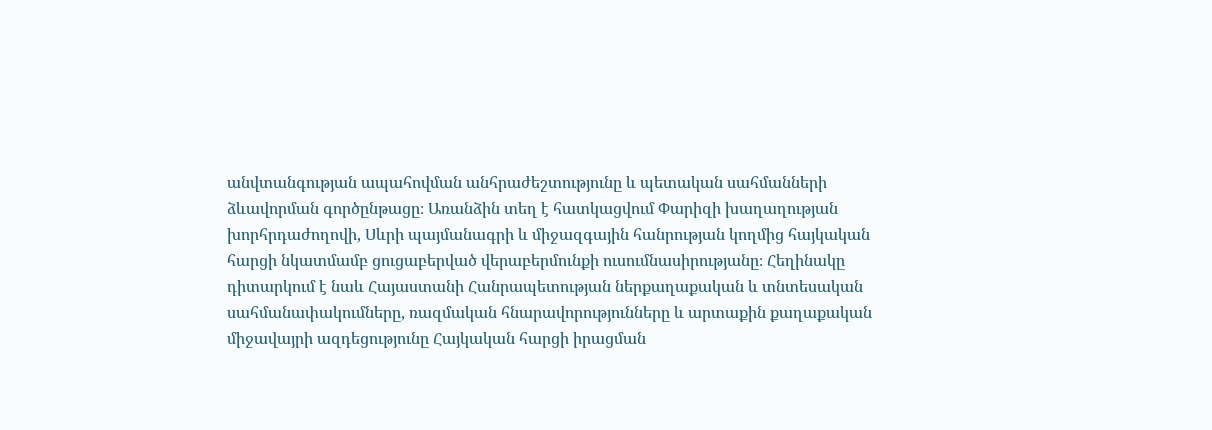անվտանգության ապահովման անհրաժեշտությունը և պետական սահմանների ձևավորման գործընթացը։ Առանձին տեղ է հատկացվում Փարիզի խաղաղության խորհրդաժողովի, Սևրի պայմանագրի և միջազգային հանրության կողմից հայկական հարցի նկատմամբ ցուցաբերված վերաբերմունքի ուսումնասիրությանը։ Հեղինակը դիտարկում է նաև Հայաստանի Հանրապետության ներքաղաքական և տնտեսական սահմանափակումները, ռազմական հնարավորությունները և արտաքին քաղաքական միջավայրի ազդեցությունը Հայկական հարցի իրացման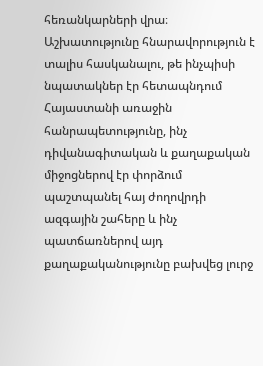հեռանկարների վրա։ Աշխատությունը հնարավորություն է տալիս հասկանալու, թե ինչպիսի նպատակներ էր հետապնդում Հայաստանի առաջին հանրապետությունը, ինչ դիվանագիտական և քաղաքական միջոցներով էր փորձում պաշտպանել հայ ժողովրդի ազգային շահերը և ինչ պատճառներով այդ քաղաքականությունը բախվեց լուրջ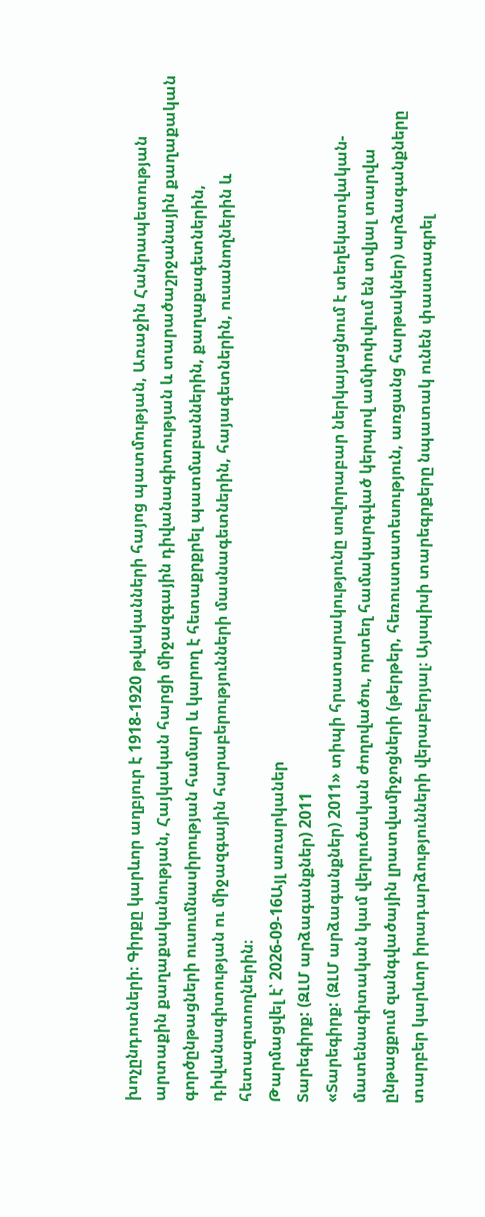խոչընդոտների։ Գիրքը կարևոր աղբյուր է 1918-1920 թվականների հայոց պատմության, Առաջին Հանրապետության արտաքին քաղաքականության, Հայկական հարցի միջազգային դիվանագիտության և տարածաշրջանային քաղաքական գործընթացների ուսումնասիրության համար և կարող է հետաքրքրել պատմաբաններին, քաղաքագետներին, դիվանագիտության ու միջազգային հարաբերությունների մասնագետներին, հայագետներին, ուսանողներին և հետազոտողներին։
Թարմացվել է՝ 2026-09-16Այլ առարկաներ
Տարեգիրք: (ԶԼՄ արձագանքներ) 2011
«Տարեգիրք: (ԶԼՄ արձագանքներ) 2011» տիպի հրատարակությունը սովորաբար ներկայացնում է տեղեկատվական-մատենագիտական կամ վերլուծական ժողովածու, որտեղ համակարգված կերպով ամփոփվում են տվյալ տարվա ընթացքում զանգվածային լրատվամիջոցների (թերթեր, հեռուստատեսություն, առցանց հարթակներ) արձագանքները տարբեր կարևոր իրադարձությունների վերաբերյալ։ Այսպիսի տարեգրքերը նպատակ ունեն փաստագրել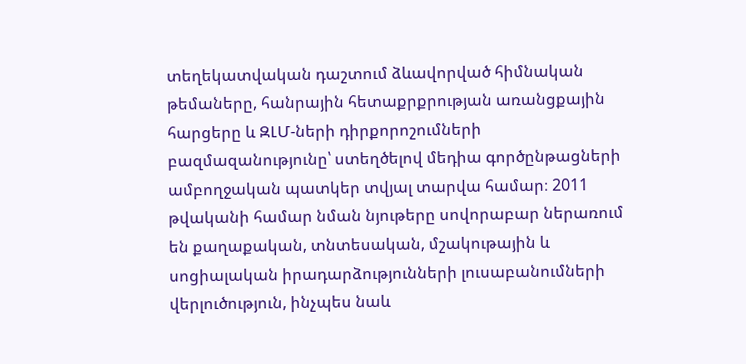տեղեկատվական դաշտում ձևավորված հիմնական թեմաները, հանրային հետաքրքրության առանցքային հարցերը և ԶԼՄ-ների դիրքորոշումների բազմազանությունը՝ ստեղծելով մեդիա գործընթացների ամբողջական պատկեր տվյալ տարվա համար։ 2011 թվականի համար նման նյութերը սովորաբար ներառում են քաղաքական, տնտեսական, մշակութային և սոցիալական իրադարձությունների լուսաբանումների վերլուծություն, ինչպես նաև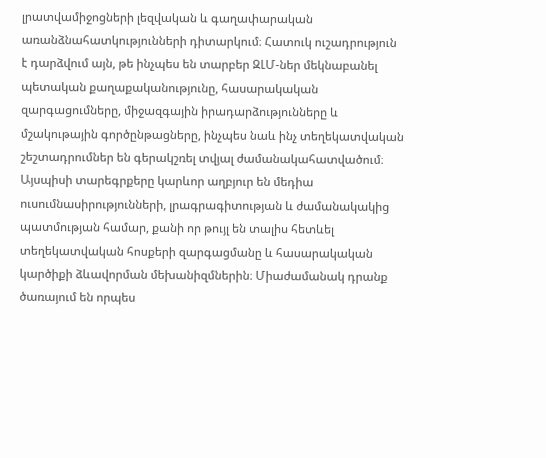լրատվամիջոցների լեզվական և գաղափարական առանձնահատկությունների դիտարկում։ Հատուկ ուշադրություն է դարձվում այն, թե ինչպես են տարբեր ԶԼՄ-ներ մեկնաբանել պետական քաղաքականությունը, հասարակական զարգացումները, միջազգային իրադարձությունները և մշակութային գործընթացները, ինչպես նաև ինչ տեղեկատվական շեշտադրումներ են գերակշռել տվյալ ժամանակահատվածում։ Այսպիսի տարեգրքերը կարևոր աղբյուր են մեդիա ուսումնասիրությունների, լրագրագիտության և ժամանակակից պատմության համար, քանի որ թույլ են տալիս հետևել տեղեկատվական հոսքերի զարգացմանը և հասարակական կարծիքի ձևավորման մեխանիզմներին։ Միաժամանակ դրանք ծառայում են որպես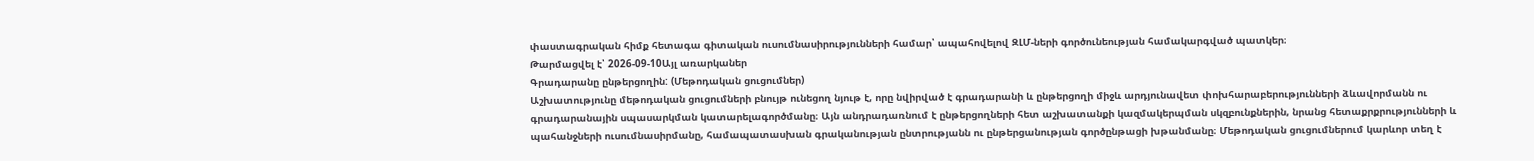փաստագրական հիմք հետագա գիտական ուսումնասիրությունների համար՝ ապահովելով ԶԼՄ-ների գործունեության համակարգված պատկեր։
Թարմացվել է՝ 2026-09-10Այլ առարկաներ
Գրադարանը ընթերցողին: (Մեթոդական ցուցումներ)
Աշխատությունը մեթոդական ցուցումների բնույթ ունեցող նյութ է, որը նվիրված է գրադարանի և ընթերցողի միջև արդյունավետ փոխհարաբերությունների ձևավորմանն ու գրադարանային սպասարկման կատարելագործմանը։ Այն անդրադառնում է ընթերցողների հետ աշխատանքի կազմակերպման սկզբունքներին, նրանց հետաքրքրությունների և պահանջների ուսումնասիրմանը, համապատասխան գրականության ընտրությանն ու ընթերցանության գործընթացի խթանմանը։ Մեթոդական ցուցումներում կարևոր տեղ է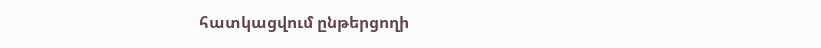հատկացվում ընթերցողի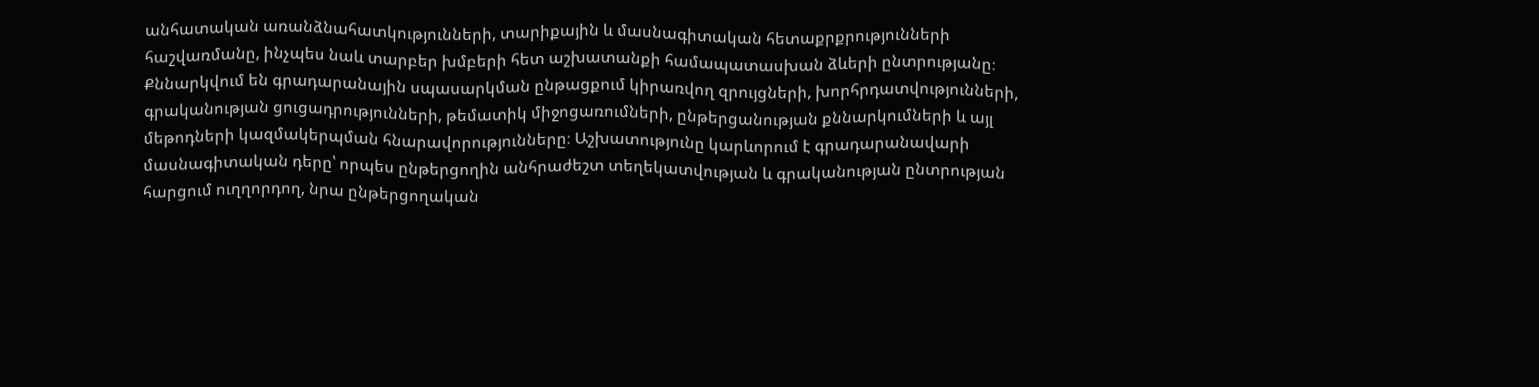անհատական առանձնահատկությունների, տարիքային և մասնագիտական հետաքրքրությունների հաշվառմանը, ինչպես նաև տարբեր խմբերի հետ աշխատանքի համապատասխան ձևերի ընտրությանը։ Քննարկվում են գրադարանային սպասարկման ընթացքում կիրառվող զրույցների, խորհրդատվությունների, գրականության ցուցադրությունների, թեմատիկ միջոցառումների, ընթերցանության քննարկումների և այլ մեթոդների կազմակերպման հնարավորությունները։ Աշխատությունը կարևորում է գրադարանավարի մասնագիտական դերը՝ որպես ընթերցողին անհրաժեշտ տեղեկատվության և գրականության ընտրության հարցում ուղղորդող, նրա ընթերցողական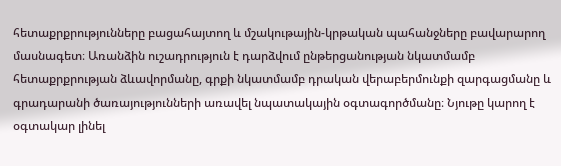հետաքրքրությունները բացահայտող և մշակութային-կրթական պահանջները բավարարող մասնագետ։ Առանձին ուշադրություն է դարձվում ընթերցանության նկատմամբ հետաքրքրության ձևավորմանը, գրքի նկատմամբ դրական վերաբերմունքի զարգացմանը և գրադարանի ծառայությունների առավել նպատակային օգտագործմանը։ Նյութը կարող է օգտակար լինել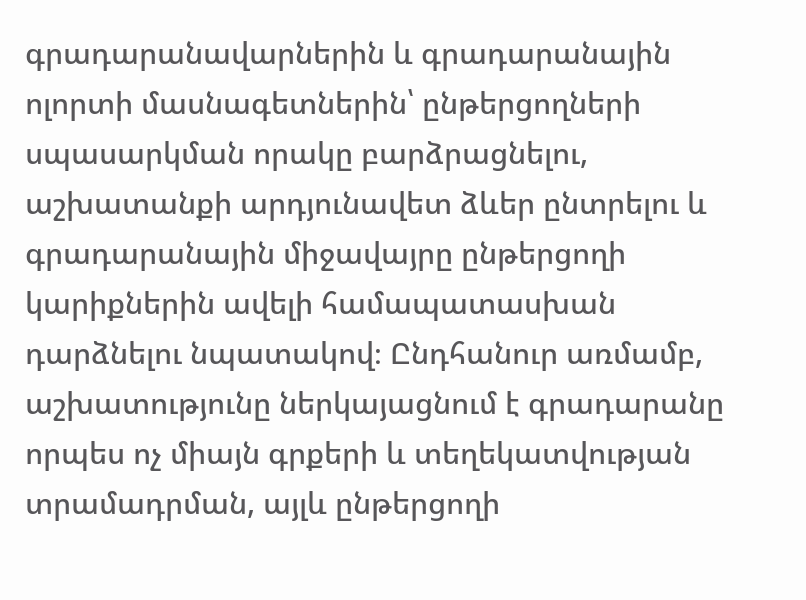գրադարանավարներին և գրադարանային ոլորտի մասնագետներին՝ ընթերցողների սպասարկման որակը բարձրացնելու, աշխատանքի արդյունավետ ձևեր ընտրելու և գրադարանային միջավայրը ընթերցողի կարիքներին ավելի համապատասխան դարձնելու նպատակով։ Ընդհանուր առմամբ, աշխատությունը ներկայացնում է գրադարանը որպես ոչ միայն գրքերի և տեղեկատվության տրամադրման, այլև ընթերցողի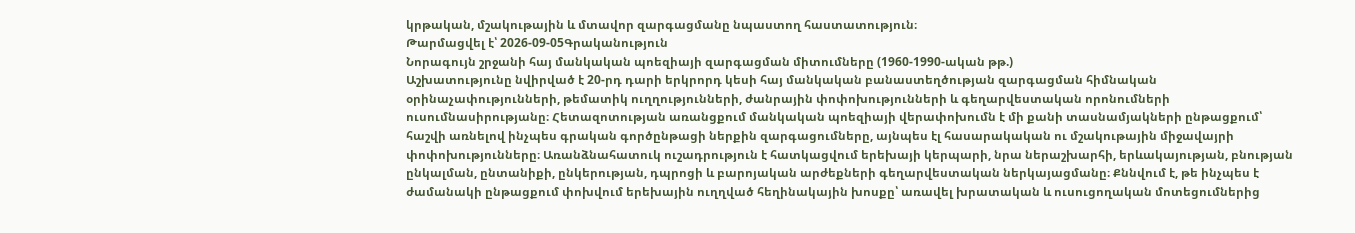կրթական, մշակութային և մտավոր զարգացմանը նպաստող հաստատություն։
Թարմացվել է՝ 2026-09-05Գրականություն
Նորագույն շրջանի հայ մանկական պոեզիայի զարգացման միտումները (1960-1990-ական թթ.)
Աշխատությունը նվիրված է 20-րդ դարի երկրորդ կեսի հայ մանկական բանաստեղծության զարգացման հիմնական օրինաչափությունների, թեմատիկ ուղղությունների, ժանրային փոփոխությունների և գեղարվեստական որոնումների ուսումնասիրությանը։ Հետազոտության առանցքում մանկական պոեզիայի վերափոխումն է մի քանի տասնամյակների ընթացքում՝ հաշվի առնելով ինչպես գրական գործընթացի ներքին զարգացումները, այնպես էլ հասարակական ու մշակութային միջավայրի փոփոխությունները։ Առանձնահատուկ ուշադրություն է հատկացվում երեխայի կերպարի, նրա ներաշխարհի, երևակայության, բնության ընկալման, ընտանիքի, ընկերության, դպրոցի և բարոյական արժեքների գեղարվեստական ներկայացմանը։ Քննվում է, թե ինչպես է ժամանակի ընթացքում փոխվում երեխային ուղղված հեղինակային խոսքը՝ առավել խրատական և ուսուցողական մոտեցումներից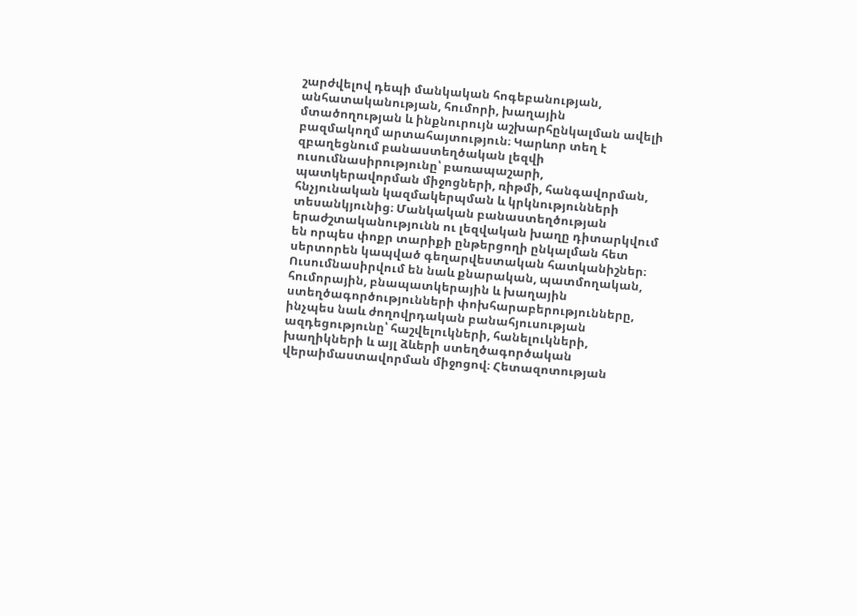շարժվելով դեպի մանկական հոգեբանության, անհատականության, հումորի, խաղային մտածողության և ինքնուրույն աշխարհընկալման ավելի բազմակողմ արտահայտություն։ Կարևոր տեղ է զբաղեցնում բանաստեղծական լեզվի ուսումնասիրությունը՝ բառապաշարի, պատկերավորման միջոցների, ռիթմի, հանգավորման, հնչյունական կազմակերպման և կրկնությունների տեսանկյունից։ Մանկական բանաստեղծության երաժշտականությունն ու լեզվական խաղը դիտարկվում են որպես փոքր տարիքի ընթերցողի ընկալման հետ սերտորեն կապված գեղարվեստական հատկանիշներ։ Ուսումնասիրվում են նաև քնարական, պատմողական, հումորային, բնապատկերային և խաղային ստեղծագործությունների փոխհարաբերությունները, ինչպես նաև ժողովրդական բանահյուսության ազդեցությունը՝ հաշվելուկների, հանելուկների, խաղիկների և այլ ձևերի ստեղծագործական վերաիմաստավորման միջոցով։ Հետազոտության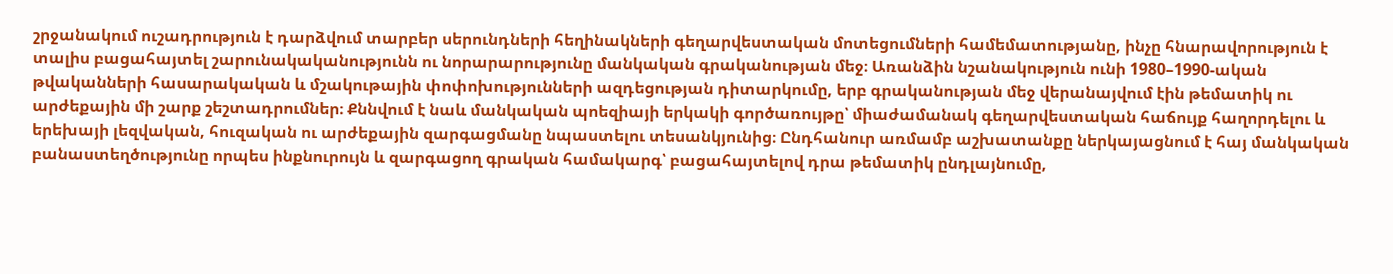շրջանակում ուշադրություն է դարձվում տարբեր սերունդների հեղինակների գեղարվեստական մոտեցումների համեմատությանը, ինչը հնարավորություն է տալիս բացահայտել շարունակականությունն ու նորարարությունը մանկական գրականության մեջ։ Առանձին նշանակություն ունի 1980–1990-ական թվականների հասարակական և մշակութային փոփոխությունների ազդեցության դիտարկումը, երբ գրականության մեջ վերանայվում էին թեմատիկ ու արժեքային մի շարք շեշտադրումներ։ Քննվում է նաև մանկական պոեզիայի երկակի գործառույթը՝ միաժամանակ գեղարվեստական հաճույք հաղորդելու և երեխայի լեզվական, հուզական ու արժեքային զարգացմանը նպաստելու տեսանկյունից։ Ընդհանուր առմամբ աշխատանքը ներկայացնում է հայ մանկական բանաստեղծությունը որպես ինքնուրույն և զարգացող գրական համակարգ՝ բացահայտելով դրա թեմատիկ ընդլայնումը,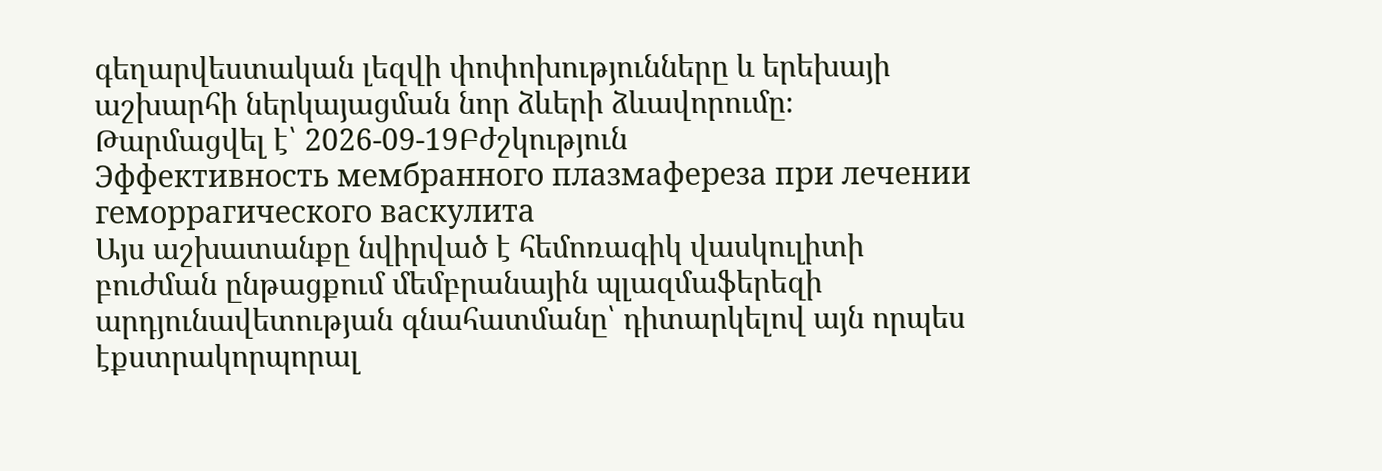գեղարվեստական լեզվի փոփոխությունները և երեխայի աշխարհի ներկայացման նոր ձևերի ձևավորումը։
Թարմացվել է՝ 2026-09-19Բժշկություն
Эффективность мембранного плазмафереза при лечении геморрагического васкулита
Այս աշխատանքը նվիրված է հեմոռագիկ վասկուլիտի բուժման ընթացքում մեմբրանային պլազմաֆերեզի արդյունավետության գնահատմանը՝ դիտարկելով այն որպես էքստրակորպորալ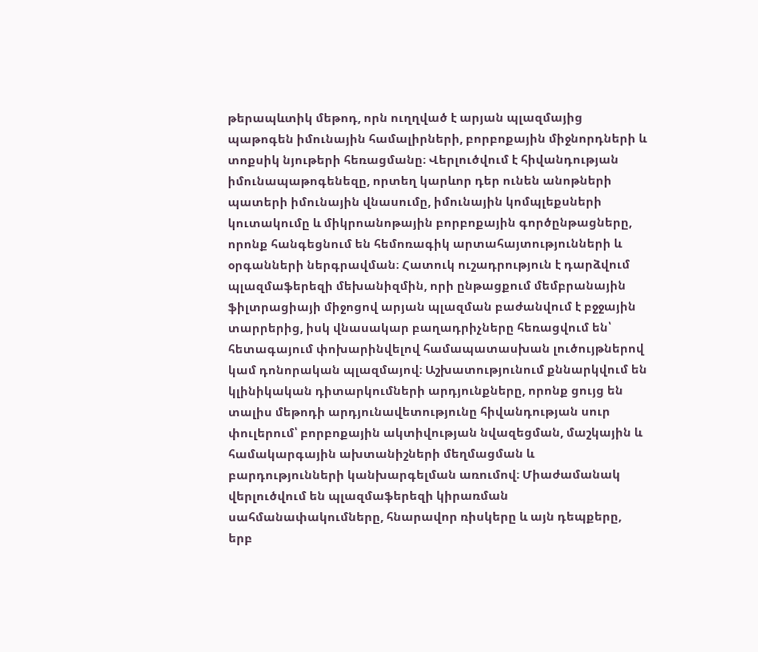թերապևտիկ մեթոդ, որն ուղղված է արյան պլազմայից պաթոգեն իմունային համալիրների, բորբոքային միջնորդների և տոքսիկ նյութերի հեռացմանը։ Վերլուծվում է հիվանդության իմունապաթոգենեզը, որտեղ կարևոր դեր ունեն անոթների պատերի իմունային վնասումը, իմունային կոմպլեքսների կուտակումը և միկրոանոթային բորբոքային գործընթացները, որոնք հանգեցնում են հեմոռագիկ արտահայտությունների և օրգանների ներգրավման։ Հատուկ ուշադրություն է դարձվում պլազմաֆերեզի մեխանիզմին, որի ընթացքում մեմբրանային ֆիլտրացիայի միջոցով արյան պլազման բաժանվում է բջջային տարրերից, իսկ վնասակար բաղադրիչները հեռացվում են՝ հետագայում փոխարինվելով համապատասխան լուծույթներով կամ դոնորական պլազմայով։ Աշխատությունում քննարկվում են կլինիկական դիտարկումների արդյունքները, որոնք ցույց են տալիս մեթոդի արդյունավետությունը հիվանդության սուր փուլերում՝ բորբոքային ակտիվության նվազեցման, մաշկային և համակարգային ախտանիշների մեղմացման և բարդությունների կանխարգելման առումով։ Միաժամանակ վերլուծվում են պլազմաֆերեզի կիրառման սահմանափակումները, հնարավոր ռիսկերը և այն դեպքերը, երբ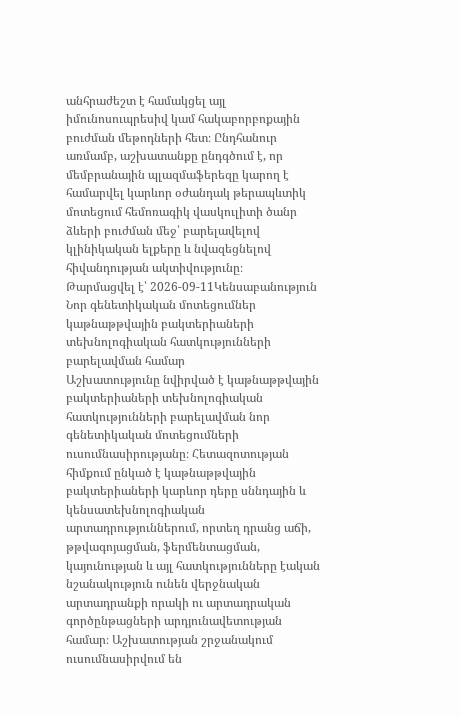անհրաժեշտ է համակցել այլ իմունոսուպրեսիվ կամ հակաբորբոքային բուժման մեթոդների հետ։ Ընդհանուր առմամբ, աշխատանքը ընդգծում է, որ մեմբրանային պլազմաֆերեզը կարող է համարվել կարևոր օժանդակ թերապևտիկ մոտեցում հեմոռագիկ վասկուլիտի ծանր ձևերի բուժման մեջ՝ բարելավելով կլինիկական ելքերը և նվազեցնելով հիվանդության ակտիվությունը։
Թարմացվել է՝ 2026-09-11Կենսաբանություն
Նոր գենետիկական մոտեցումներ կաթնաթթվային բակտերիաների տեխնոլոգիական հատկությունների բարելավման համար
Աշխատությունը նվիրված է կաթնաթթվային բակտերիաների տեխնոլոգիական հատկությունների բարելավման նոր գենետիկական մոտեցումների ուսումնասիրությանը։ Հետազոտության հիմքում ընկած է կաթնաթթվային բակտերիաների կարևոր դերը սննդային և կենսատեխնոլոգիական արտադրություններում, որտեղ դրանց աճի, թթվագոյացման, ֆերմենտացման, կայունության և այլ հատկությունները էական նշանակություն ունեն վերջնական արտադրանքի որակի ու արտադրական գործընթացների արդյունավետության համար։ Աշխատության շրջանակում ուսումնասիրվում են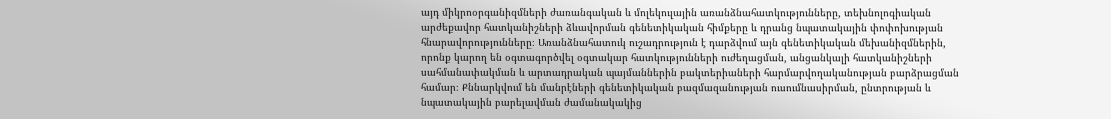այդ միկրոօրգանիզմների ժառանգական և մոլեկուլային առանձնահատկությունները, տեխնոլոգիական արժեքավոր հատկանիշների ձևավորման գենետիկական հիմքերը և դրանց նպատակային փոփոխության հնարավորությունները։ Առանձնահատուկ ուշադրություն է դարձվում այն գենետիկական մեխանիզմներին, որոնք կարող են օգտագործվել օգտակար հատկությունների ուժեղացման, անցանկալի հատկանիշների սահմանափակման և արտադրական պայմաններին բակտերիաների հարմարվողականության բարձրացման համար։ Քննարկվում են մանրէների գենետիկական բազմազանության ուսումնասիրման, ընտրության և նպատակային բարելավման ժամանակակից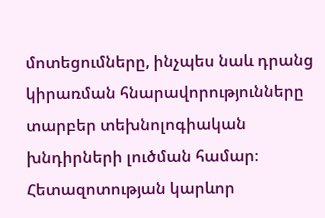մոտեցումները, ինչպես նաև դրանց կիրառման հնարավորությունները տարբեր տեխնոլոգիական խնդիրների լուծման համար։ Հետազոտության կարևոր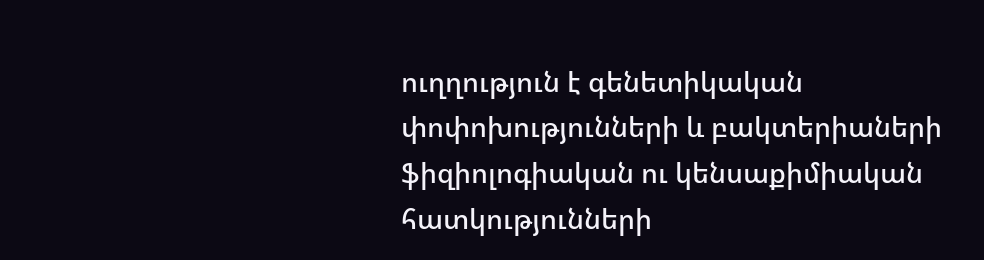ուղղություն է գենետիկական փոփոխությունների և բակտերիաների ֆիզիոլոգիական ու կենսաքիմիական հատկությունների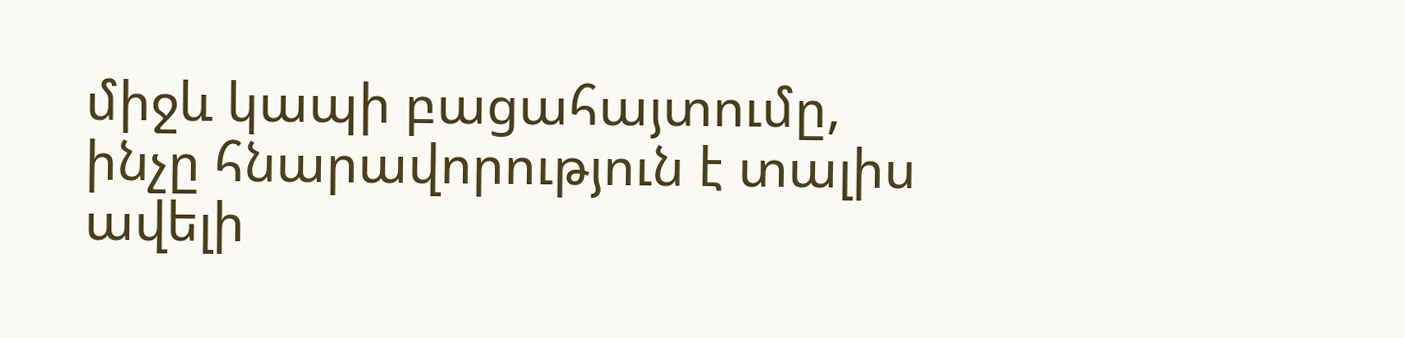միջև կապի բացահայտումը, ինչը հնարավորություն է տալիս ավելի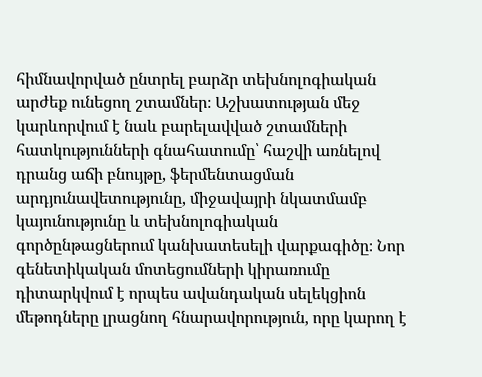հիմնավորված ընտրել բարձր տեխնոլոգիական արժեք ունեցող շտամներ։ Աշխատության մեջ կարևորվում է նաև բարելավված շտամների հատկությունների գնահատումը՝ հաշվի առնելով դրանց աճի բնույթը, ֆերմենտացման արդյունավետությունը, միջավայրի նկատմամբ կայունությունը և տեխնոլոգիական գործընթացներում կանխատեսելի վարքագիծը։ Նոր գենետիկական մոտեցումների կիրառումը դիտարկվում է որպես ավանդական սելեկցիոն մեթոդները լրացնող հնարավորություն, որը կարող է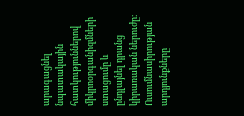արագացնել նպատակային հատկություններով միկրոօրգանիզմների ստացումը և ընդլայնել դրանց կիրառական ներուժը։ Ուսումնասիրության արդյունքները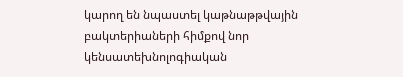կարող են նպաստել կաթնաթթվային բակտերիաների հիմքով նոր կենսատեխնոլոգիական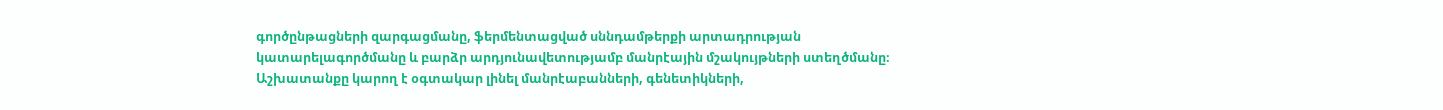գործընթացների զարգացմանը, ֆերմենտացված սննդամթերքի արտադրության կատարելագործմանը և բարձր արդյունավետությամբ մանրէային մշակույթների ստեղծմանը։ Աշխատանքը կարող է օգտակար լինել մանրէաբանների, գենետիկների,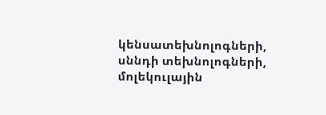կենսատեխնոլոգների, սննդի տեխնոլոգների, մոլեկուլային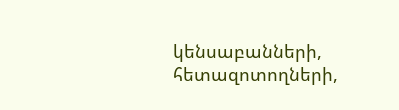կենսաբանների, հետազոտողների,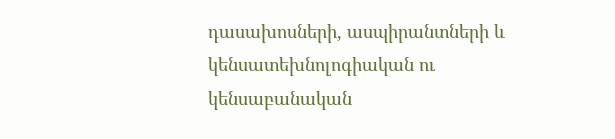դասախոսների, ասպիրանտների և կենսատեխնոլոգիական ու կենսաբանական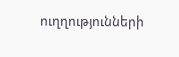ուղղությունների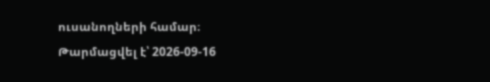ուսանողների համար։
Թարմացվել է՝ 2026-09-16